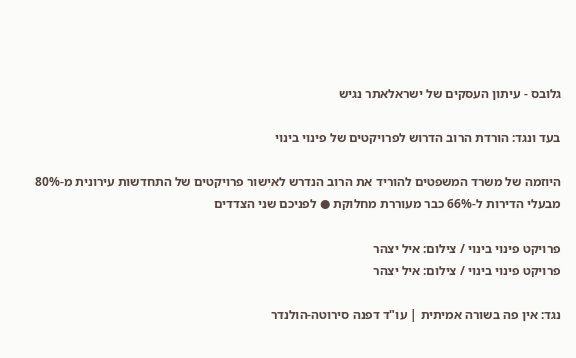גלובס - עיתון העסקים של ישראלאתר נגיש

בעד ונגד: הורדת הרוב הדרוש לפרויקטים של פינוי בינוי

היוזמה של משרד המשפטים להוריד את הרוב הנדרש לאישור פרויקטים של התחדשות עירונית מ-80% מבעלי הדירות ל-66% כבר מעוררת מחלוקת ● לפניכם שני הצדדים

פרויקט פינוי בינוי / צילום: איל יצהר
פרויקט פינוי בינוי / צילום: איל יצהר

נגד: אין פה בשורה אמיתית | עו"ד דפנה סירוטה-הולנדר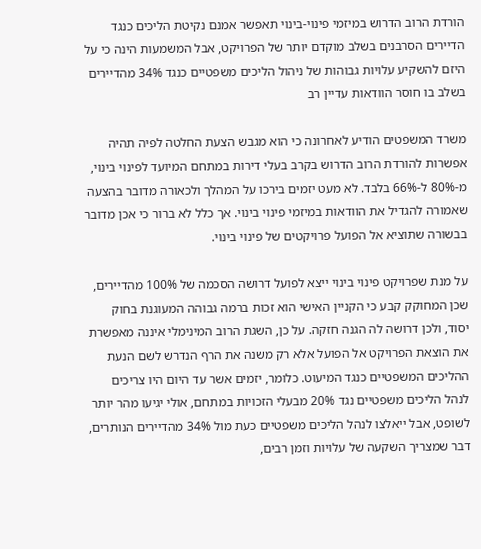הורדת הרוב הדרוש במיזמי פינוי-בינוי תאפשר אמנם נקיטת הליכים כנגד הדיירים הסרבנים בשלב מוקדם יותר של הפרויקט, אבל המשמעות הינה כי על היזם להשקיע עלויות גבוהות של ניהול הליכים משפטיים כנגד 34% מהדיירים בשלב בו חוסר הוודאות עדיין רב

משרד המשפטים הודיע לאחרונה כי הוא מגבש הצעת החלטה לפיה תהיה אפשרות להורדת הרוב הדרוש בקרב בעלי דירות במתחם המיועד לפינוי בינוי, מ-80% ל-66% בלבד. לא מעט יזמים בירכו על המהלך ולכאורה מדובר בהצעה שאמורה להגדיל את הוודאות במיזמי פינוי בינוי. אך כלל לא ברור כי אכן מדובר בבשורה שתוציא אל הפועל פרויקטים של פינוי בינוי.

על מנת שפרויקט פינוי בינוי ייצא לפועל דרושה הסכמה של 100% מהדיירים, שכן המחוקק קבע כי הקניין האישי הוא זכות ברמה גבוהה המעוגנת בחוק יסוד, ולכן דרושה לה הגנה חזקה. על כן, השגת הרוב המינימלי איננה מאפשרת את הוצאת הפרויקט אל הפועל אלא רק משנה את הרף הנדרש לשם הנעת ההליכים המשפטיים כנגד המיעוט. כלומר, יזמים אשר עד היום היו צריכים לנהל הליכים משפטיים נגד 20% מבעלי הזכויות במתחם, אולי יגיעו מהר יותר לשופט, אבל ייאלצו לנהל הליכים משפטיים כעת מול 34% מהדיירים הנותרים, דבר שמצריך השקעה של עלויות וזמן רבים,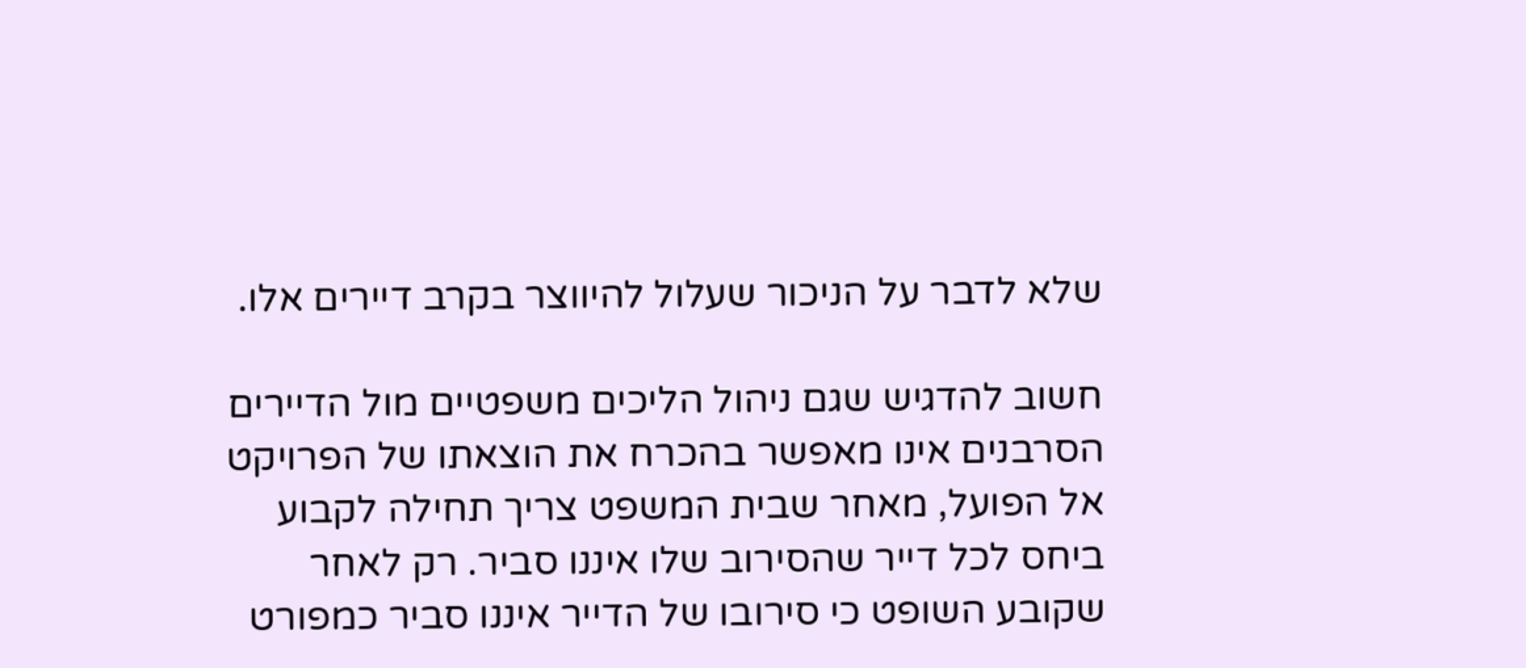שלא לדבר על הניכור שעלול להיווצר בקרב דיירים אלו.

חשוב להדגיש שגם ניהול הליכים משפטיים מול הדיירים הסרבנים אינו מאפשר בהכרח את הוצאתו של הפרויקט אל הפועל, מאחר שבית המשפט צריך תחילה לקבוע ביחס לכל דייר שהסירוב שלו איננו סביר. רק לאחר שקובע השופט כי סירובו של הדייר איננו סביר כמפורט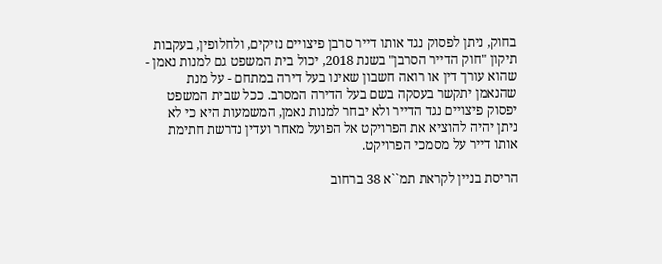בחוק, ניתן לפסוק נגד אותו דייר סרבן פיצויים נזיקים, ולחלופין, בעקבות תיקון "חוק הדייר הסרבן" בשנת 2018, יכול בית המשפט גם למנות נאמן - שהוא עורך דין או רואה חשבון שאינו בעל דירה במתחם - על מנת שהנאמן יתקשר בעסקה בשם בעל הדירה המסרב. ככל שבית המשפט יפסוק פיצויים נגד הדייר ולא יבחר למנות נאמן, המשמעות היא כי לא ניתן יהיה להוציא את הפרויקט אל הפועל מאחר ועדין נדרשת חתימת אותו דייר על מסמכי הפרויקט.

הריסת בניין לקראת תמ``א 38 ברחוב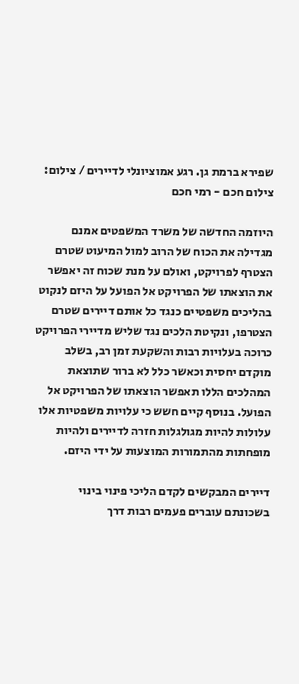שפירא ברמת גן. רגע אמוציונלי לדיירים / צילום:  צילום חכם - רמי חכם

היוזמה החדשה של משרד המשפטים אמנם מגדילה את הכוח של הרוב למול המיעוט שטרם הצטרף לפרויקט, ואולם על מנת שכוח זה יאפשר את הוצאתו של הפרויקט אל הפועל על היזם לנקוט בהליכים משפטיים כנגד כל אותם דיירים שטרם הצטרפו, ונקיטת הלכים נגד שליש מדיירי הפרויקט כרוכה בעלויות רבות והשקעת זמן רב, בשלב מוקדם יחסית וכאשר כלל לא ברור שתוצאת המהלכים הללו תאפשר הוצאתו של הפרויקט אל הפועל. בנוסף קיים חשש כי עלויות משפטיות אלו עלולות להיות מגולגלות חזרה לדיירים ולהיות מופחתות מהתמורות המוצעות על ידי היזם.

דיירים המבקשים לקדם הליכי פינוי בינוי בשכונתם עוברים פעמים רבות דרך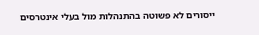ייסורים לא פשוטה בהתנהלות מול בעלי אינטרסים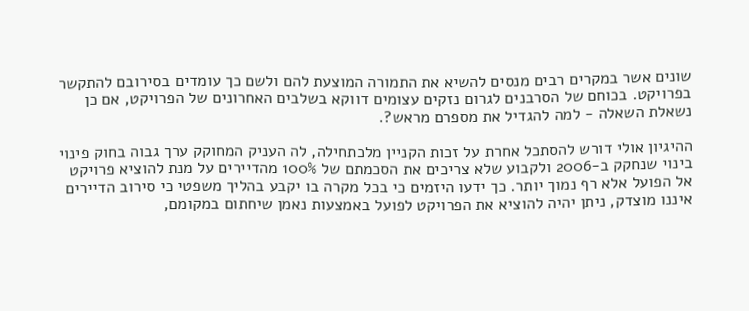שונים אשר במקרים רבים מנסים להשיא את התמורה המוצעת להם ולשם כך עומדים בסירובם להתקשר בפרויקט. בכוחם של הסרבנים לגרום נזקים עצומים דווקא בשלבים האחרונים של הפרויקט, אם כן נשאלת השאלה - למה להגדיל את מספרם מראש?.

ההיגיון אולי דורש להסתכל אחרת על זכות הקניין מלכתחילה, לה העניק המחוקק ערך גבוה בחוק פינוי בינוי שנחקק ב-2006 ולקבוע שלא צריכים את הסכמתם של 100% מהדיירים על מנת להוציא פרויקט אל הפועל אלא רף נמוך יותר. כך ידעו היזמים כי בכל מקרה בו יקבע בהליך משפטי כי סירוב הדיירים איננו מוצדק, ניתן יהיה להוציא את הפרויקט לפועל באמצעות נאמן שיחתום במקומם,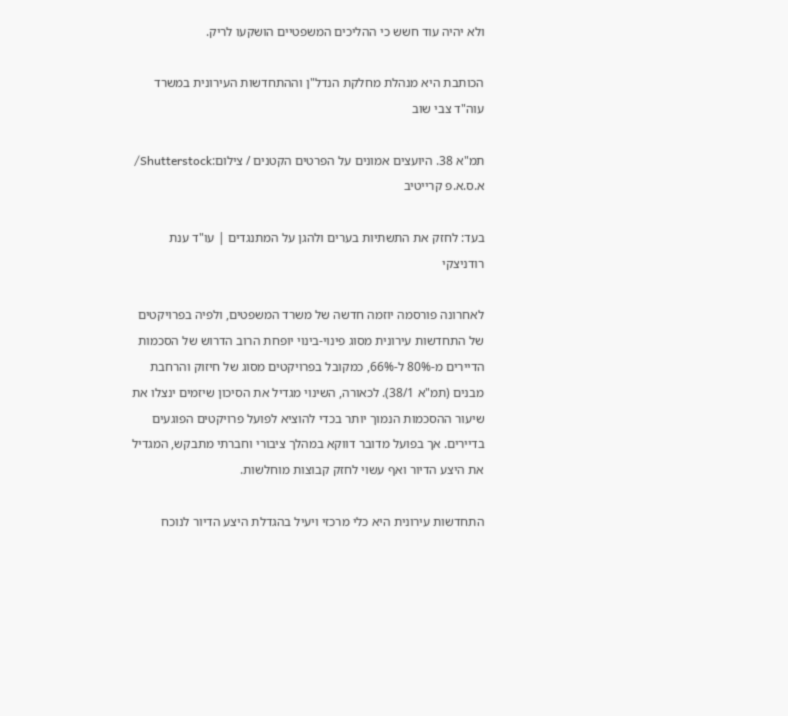ולא יהיה עוד חשש כי ההליכים המשפטיים הושקעו לריק.

הכותבת היא מנהלת מחלקת הנדל"ן וההתחדשות העירונית במשרד עוה"ד צבי שוב

תמ"א 38. היועצים אמונים על הפרטים הקטנים / צילום:Shutterstock/ א.ס.א.פ קרייטיב

בעד: לחזק את התשתיות בערים ולהגן על המתנגדים | עו"ד ענת רודניצקי

לאחרונה פורסמה יוזמה חדשה של משרד המשפטים, ולפיה בפרויקטים של התחדשות עירונית מסוג פינוי-בינוי יופחת הרוב הדרוש של הסכמות הדיירים מ-80% ל-66%, כמקובל בפרויקטים מסוג של חיזוק והרחבת מבנים (תמ"א 38/1). לכאורה, השינוי מגדיל את הסיכון שיזמים ינצלו את שיעור ההסכמות הנמוך יותר בכדי להוציא לפועל פרויקטים הפוגעים בדיירים. אך בפועל מדובר דווקא במהלך ציבורי וחברתי מתבקש, המגדיל את היצע הדיור ואף עשוי לחזק קבוצות מוחלשות.

התחדשות עירונית היא כלי מרכזי ויעיל בהגדלת היצע הדיור לנוכח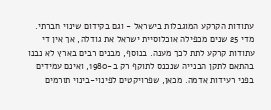עתודות הקרקע המוגבלות בישראל - וגם בקידום שינוי חברתי. מדי 25 שנים מכפילה אוכלוסיית ישראל את גודלה, אך אין די עתודות קרקע לתת לכך מענה. בנוסף, מבנים רבים בארץ לא נבנו בהתאם לתקן הבנייה שנכנס לתוקף רק ב-1980, ואינם עמידים בפני רעידות אדמה. מכאן, שפרויקטים לפינוי-בינוי תורמים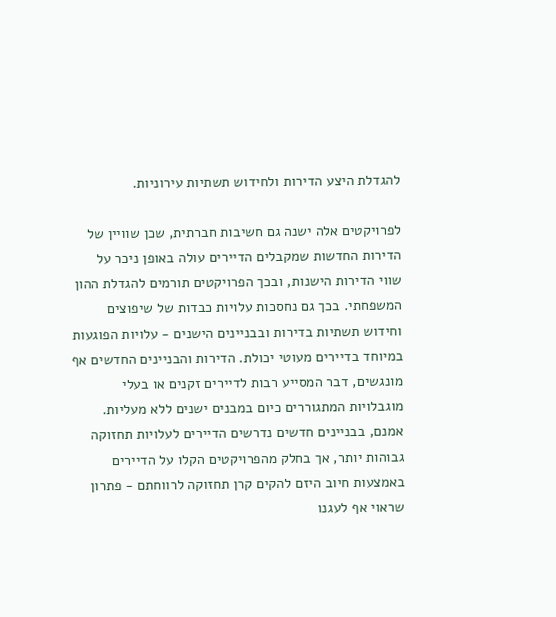להגדלת היצע הדירות ולחידוש תשתיות עירוניות.

לפרויקטים אלה ישנה גם חשיבות חברתית, שכן שוויין של הדירות החדשות שמקבלים הדיירים עולה באופן ניכר על שווי הדירות הישנות, ובכך הפרויקטים תורמים להגדלת ההון המשפחתי. בכך גם נחסכות עלויות כבדות של שיפוצים וחידוש תשתיות בדירות ובבניינים הישנים - עלויות הפוגעות במיוחד בדיירים מעוטי יכולת. הדירות והבניינים החדשים אף מונגשים, דבר המסייע רבות לדיירים זקנים או בעלי מוגבלויות המתגוררים כיום במבנים ישנים ללא מעליות. אמנם, בבניינים חדשים נדרשים הדיירים לעלויות תחזוקה גבוהות יותר, אך בחלק מהפרויקטים הקלו על הדיירים באמצעות חיוב היזם להקים קרן תחזוקה לרווחתם - פתרון שראוי אף לעגנו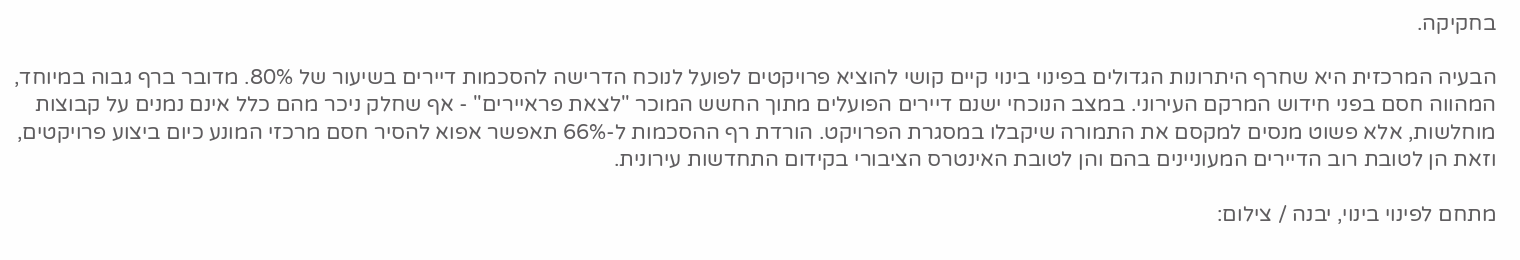בחקיקה.

הבעיה המרכזית היא שחרף היתרונות הגדולים בפינוי בינוי קיים קושי להוציא פרויקטים לפועל לנוכח הדרישה להסכמות דיירים בשיעור של 80%. מדובר ברף גבוה במיוחד, המהווה חסם בפני חידוש המרקם העירוני. במצב הנוכחי ישנם דיירים הפועלים מתוך החשש המוכר "לצאת פראיירים" - אף שחלק ניכר מהם כלל אינם נמנים על קבוצות מוחלשות, אלא פשוט מנסים למקסם את התמורה שיקבלו במסגרת הפרויקט. הורדת רף ההסכמות ל-66% תאפשר אפוא להסיר חסם מרכזי המונע כיום ביצוע פרויקטים, וזאת הן לטובת רוב הדיירים המעוניינים בהם והן לטובת האינטרס הציבורי בקידום התחדשות עירונית.

מתחם לפינוי בינוי, יבנה / צילום: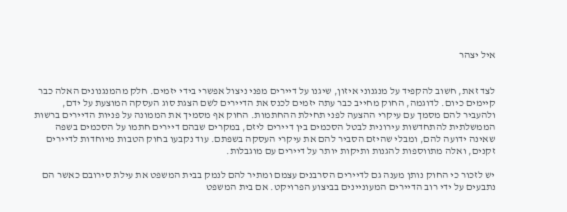איל יצהר


לצד זאת, חשוב להקפיד על מנגנוני איזון, שיגנו על דיירים מפני ניצול אפשרי בידי יזמים. חלק מהמנגנונים האלה כבר קיימים כיום. לדוגמה, החוק מחייב כבר עתה יזמים לכנס את הדיירים לשם הצגת סוג העסקה המוצעת על ידם, ולהעביר להם מסמך עם עיקרי ההצעה לפני תחילת ההחתמות. החוק אף מסמיך את הממונה על פניות הדיירים ברשות הממשלתית להתחדשות עירונית לבטל הסכמים בין דיירים ליזם, במקרים שבהם דיירים חתמו על הסכמים בשפה שאינה ידועה להם, ומבלי שהיזם הסביר להם את עיקרי העסקה בשפתם. עוד נקבעו בחוק הטבות מיוחדות לדיירים זקנים, ואלה מתווספות להגנות ותיקות יותר על דיירים עם מוגבלות.

יש לזכור כי החוק נותן מענה גם לדיירים הסרבנים עצמם ומתיר להם לנמק בבית המשפט את עילת סירובם כאשר הם נתבעים על ידי רוב הדיירים המעוניינים בביצוע הפרויקט. אם בית המשפט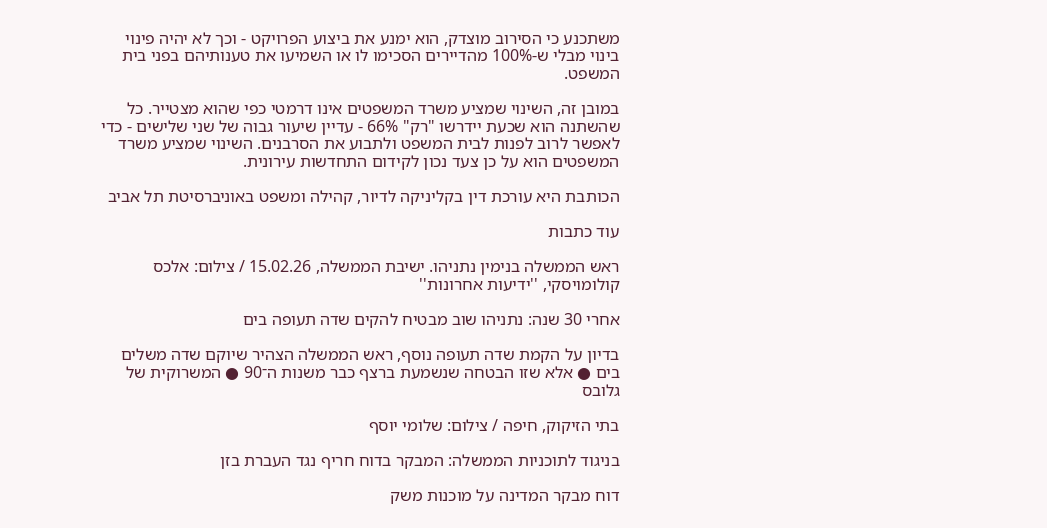משתכנע כי הסירוב מוצדק, הוא ימנע את ביצוע הפרויקט - וכך לא יהיה פינוי בינוי מבלי ש-100% מהדיירים הסכימו לו או השמיעו את טענותיהם בפני בית המשפט.

במובן זה, השינוי שמציע משרד המשפטים אינו דרמטי כפי שהוא מצטייר. כל שהשתנה הוא שכעת יידרשו "רק" 66% - עדיין שיעור גבוה של שני שלישים - כדי לאפשר לרוב לפנות לבית המשפט ולתבוע את הסרבנים. השינוי שמציע משרד המשפטים הוא על כן צעד נכון לקידום התחדשות עירונית.

הכותבת היא עורכת דין בקליניקה לדיור, קהילה ומשפט באוניברסיטת תל אביב

עוד כתבות

ראש הממשלה בנימין נתניהו. ישיבת הממשלה, 15.02.26 / צילום: אלכס קולומויסקי, ''ידיעות אחרונות''

אחרי 30 שנה: נתניהו שוב מבטיח להקים שדה תעופה בים

בדיון על הקמת שדה תעופה נוסף, ראש הממשלה הצהיר שיוקם שדה משלים בים ● אלא שזו הבטחה שנשמעת ברצף כבר משנות ה־90 ● המשרוקית של גלובס

בתי הזיקוק, חיפה / צילום: שלומי יוסף

בניגוד לתוכניות הממשלה: המבקר בדוח חריף נגד העברת בזן

דוח מבקר המדינה על מוכנות משק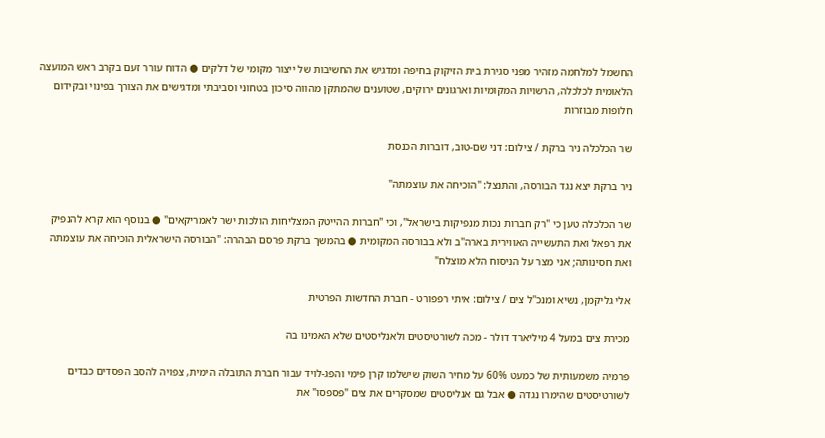החשמל למלחמה מזהיר מפני סגירת בית הזיקוק בחיפה ומדגיש את החשיבות של ייצור מקומי של דלקים ● הדוח עורר זעם בקרב ראש המועצה הלאומית לכלכלה, הרשויות המקומיות וארגונים ירוקים, שטוענים שהמתקן מהווה סיכון בטחוני וסביבתי ומדגישים את הצורך בפינוי ובקידום חלופות מבוזרות

שר הכלכלה ניר ברקת / צילום: דני שם-טוב, דוברות הכנסת

ניר ברקת יצא נגד הבורסה, והתנצל: "הוכיחה את עוצמתה"

שר הכלכלה טען כי "רק חברות נכות מנפיקות בישראל", וכי "חברות ההייטק המצליחות הולכות ישר לאמריקאים" ● בנוסף הוא קרא להנפיק את רפאל ואת התעשייה האווירית בארה"ב ולא בבורסה המקומית ● בהמשך ברקת פרסם הבהרה: "הבורסה הישראלית הוכיחה את עוצמתה ואת חסינותה; אני מצר על הניסוח הלא מוצלח"

אלי גליקמן, נשיא ומנכ''ל צים / צילום: איתי רפפורט - חברת החדשות הפרטית

מכירת צים במעל 4 מיליארד דולר - מכה לשורטיסטים ולאנליסטים שלא האמינו בה

פרמיה משמעותית של כמעט 60% על מחיר השוק שישלמו קרן פימי והפג-לויד עבור חברת התובלה הימית, צפויה להסב הפסדים כבדים לשורטיסטים שהימרו נגדה ● אבל גם אנליסטים שמסקרים את צים "פספסו" את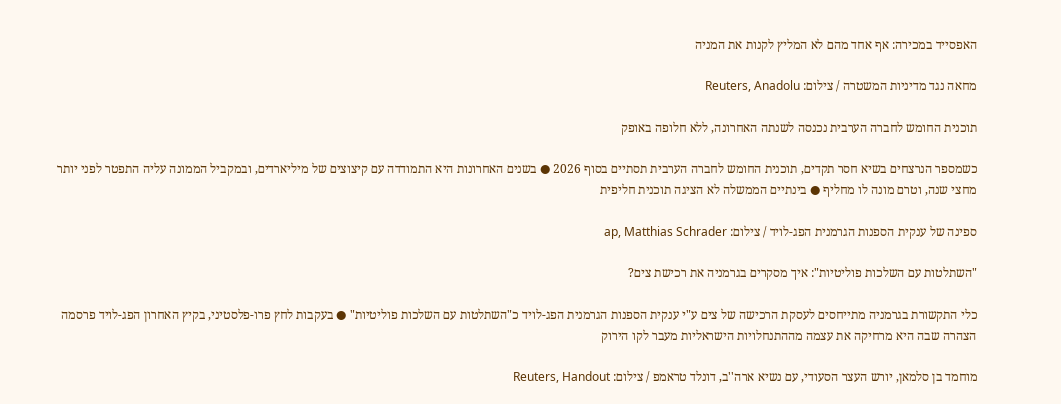האפסייד במכירה: אף אחד מהם לא המליץ לקנות את המניה

מחאה נגד מדיניות המשטרה / צילום: Reuters, Anadolu

תוכנית החומש לחברה הערבית נכנסה לשנתה האחרונה, ללא חלופה באופק

כשמספר הנרצחים בשיא חסר תקדים, תוכנית החומש לחברה הערבית תסתיים בסוף 2026 ● בשנים האחרונות היא התמודדה עם קיצוצים של מיליארדים, ובמקביל הממונה עליה התפטר לפני יותר מחצי שנה, וטרם מונה לו מחליף ● בינתיים הממשלה לא הציגה תוכנית חליפית

ספינה של ענקית הספנות הגרמנית הפג-לויד / צילום: ap, Matthias Schrader

"השתלטות עם השלכות פוליטיות": איך מסקרים בגרמניה את רכישת צים?

כלי התקשורת בגרמניה מתייחסים לעסקת הרכישה של צים ע"י ענקית הספנות הגרמנית הפג-לויד כ"השתלטות עם השלכות פוליטיות" ● בעקבות לחץ פרו-פלסטיני, בקיץ האחרון הפג-לויד פרסמה הצהרה שבה היא מרחיקה את עצמה מההתנחלויות הישראליות מעבר לקו הירוק

מוחמד בן סלמאן, יורש העצר הסעודי, עם נשיא ארה''ב, דונלד טראמפ / צילום: Reuters, Handout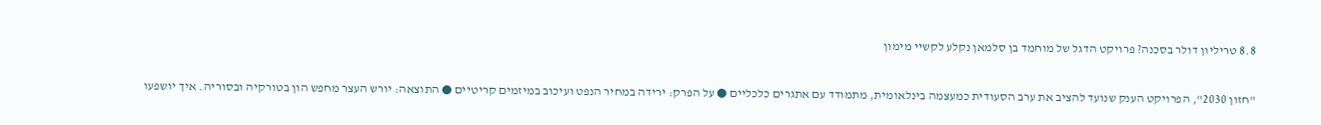8.8 טריליון דולר בסכנה? פרויקט הדגל של מוחמד בן סלמאן נקלע לקשיי מימון

"חזון 2030", הפרויקט הענק שנועד להציב את ערב הסעודית כמעצמה בינלאומית, מתמודד עם אתגרים כלכליים ● על הפרק: ירידה במחיר הנפט ועיכוב במיזמים קריטיים ● התוצאה: יורש העצר מחפש הון בטורקיה ובסוריה. איך יושפעו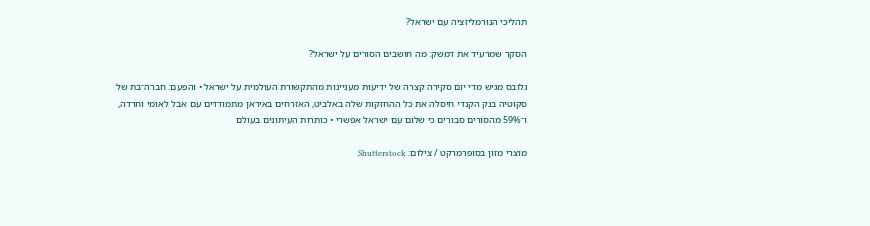תהליכי הנורמליזציה עם ישראל?

הסקר שמרעיד את דמשק: מה חושבים הסורים על ישראל?

גלובס מגיש מדי יום סקירה קצרה של ידיעות מעניינות מהתקשורת העולמית על ישראל • והפעם: חברה־בת של סקוטיה בנק הקנדי חיסלה את כל ההחזקות שלה באלביט, האזרחים באיראן מתמודדים עם אבל לאומי וחרדה, ו־59% מהסורים סבורים כי שלום עם ישראל אפשרי • כותרות העיתונים בעולם

מוצרי מזון בסופרמרקט / צילום: Shutterstock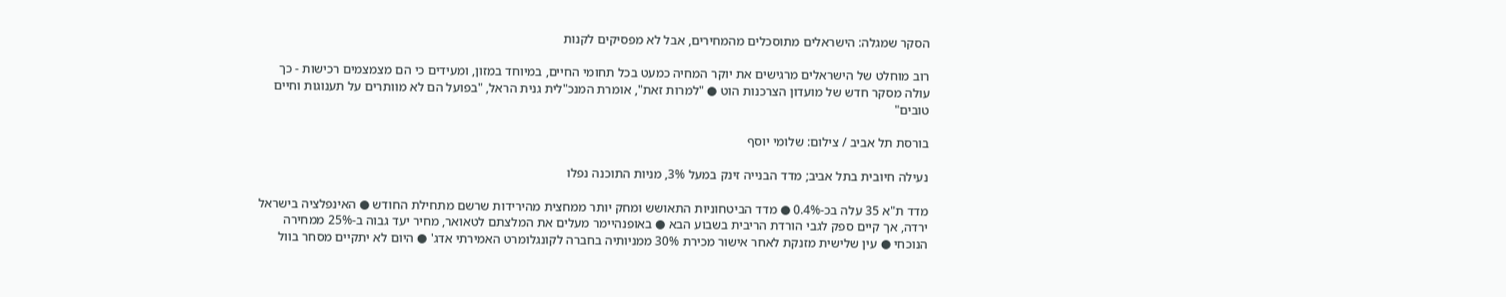הסקר שמגלה: הישראלים מתוסכלים מהמחירים, אבל לא מפסיקים לקנות

רוב מוחלט של הישראלים מרגישים את יוקר המחיה כמעט בכל תחומי החיים, במיוחד במזון, ומעידים כי הם מצמצמים רכישות - כך עולה מסקר חדש של מועדון הצרכנות הוט ● "למרות זאת", אומרת המנכ"לית גנית הראל, "בפועל הם לא מוותרים על תענוגות וחיים טובים"

בורסת תל אביב / צילום: שלומי יוסף

נעילה חיובית בתל אביב; מדד הבנייה זינק במעל 3%, מניות התוכנה נפלו

מדד ת"א 35 עלה בכ-0.4% ● מדד הביטחוניות התאושש ומחק יותר ממחצית מהירידות שרשם מתחילת החודש ● האינפלציה בישראל ירדה, אך קיים ספק לגבי הורדת הריבית בשבוע הבא ● באופנהיימר מעלים את המלצתם לטאואר, מחיר יעד גבוה ב-25% ממחירה הנוכחי ● עין שלישית מזנקת לאחר אישור מכירת 30% ממניותיה בחברה לקונגלומרט האמירתי אדג' ● היום לא יתקיים מסחר בוול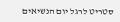סטריט לרגל יום הנשיאים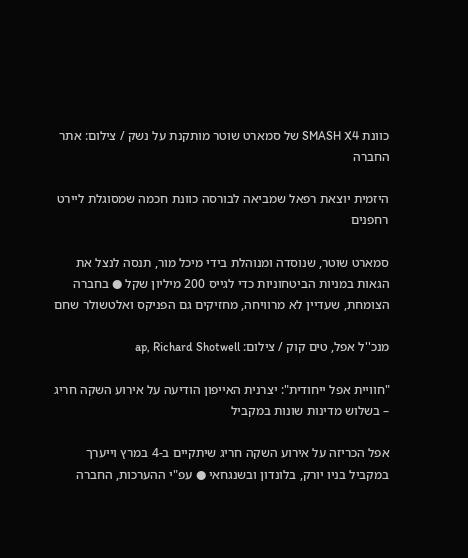כוונת SMASH X4 של סמארט שוטר מותקנת על נשק / צילום: אתר החברה

היזמית יוצאת רפאל שמביאה לבורסה כוונת חכמה שמסוגלת ליירט רחפנים

סמארט שוטר, שנוסדה ומנוהלת בידי מיכל מור, תנסה לנצל את הגאות במניות הביטחוניות כדי לגייס 200 מיליון שקל ● בחברה הצומחת, שעדיין לא מרוויחה, מחזיקים גם הפניקס ואלטשולר שחם

מנכ''ל אפל, טים קוק / צילום: ap, Richard Shotwell

"חוויית אפל ייחודית": יצרנית האייפון הודיעה על אירוע השקה חריג – בשלוש מדינות שונות במקביל

אפל הכריזה על אירוע השקה חריג שיתקיים ב-4 במרץ וייערך במקביל בניו יורק, בלונדון ובשנגחאי ● עפ"י ההערכות, החברה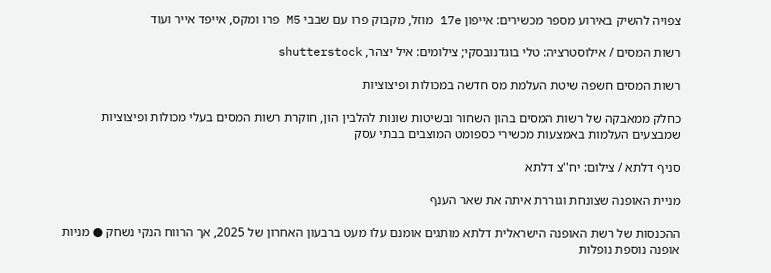צפויה להשיק באירוע מספר מכשירים: אייפון 17e מוזל, מקבוק פרו עם שבבי M5 פרו ומקס, אייפד אייר ועוד

רשות המסים / אילוסטרציה: טלי בוגדנובסקי; צילומים: איל יצהר, shutterstock

רשות המסים חשפה שיטת העלמת מס חדשה במכולות ופיצוציות

כחלק ממאבקה של רשות המסים בהון השחור ובשיטות שונות להלבין הון, חוקרת רשות המסים בעלי מכולות ופיצוציות שמבצעים העלמות באמצעות מכשירי כספומט המוצבים בבתי עסק

סניף דלתא / צילום: יח''צ דלתא

מניית האופנה שצונחת וגוררת איתה את שאר הענף

ההכנסות של רשת האופנה הישראלית דלתא מותגים אומנם עלו מעט ברבעון האחרון של 2025, אך הרווח הנקי נשחק ● מניות אופנה נוספת נופלות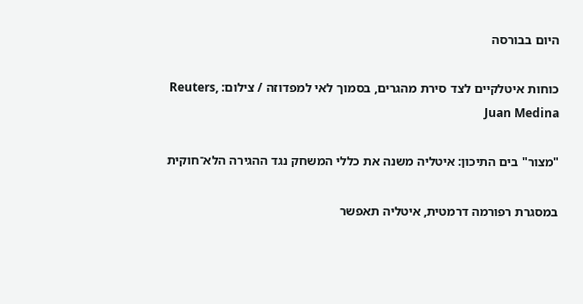היום בבורסה

כוחות איטלקיים לצד סירת מהגרים, בסמוך לאי למפדוזה / צילום: Reuters, Juan Medina

"מצור" בים התיכון: איטליה משנה את כללי המשחק נגד ההגירה הלא־חוקית

במסגרת רפורמה דרמטית, איטליה תאפשר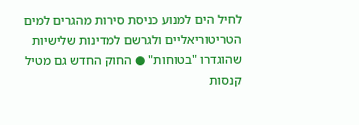לחיל הים למנוע כניסת סירות מהגרים למים הטריטוריאליים ולגרשם למדינות שלישיות שהוגדרו "בטוחות" ● החוק החדש גם מטיל קנסות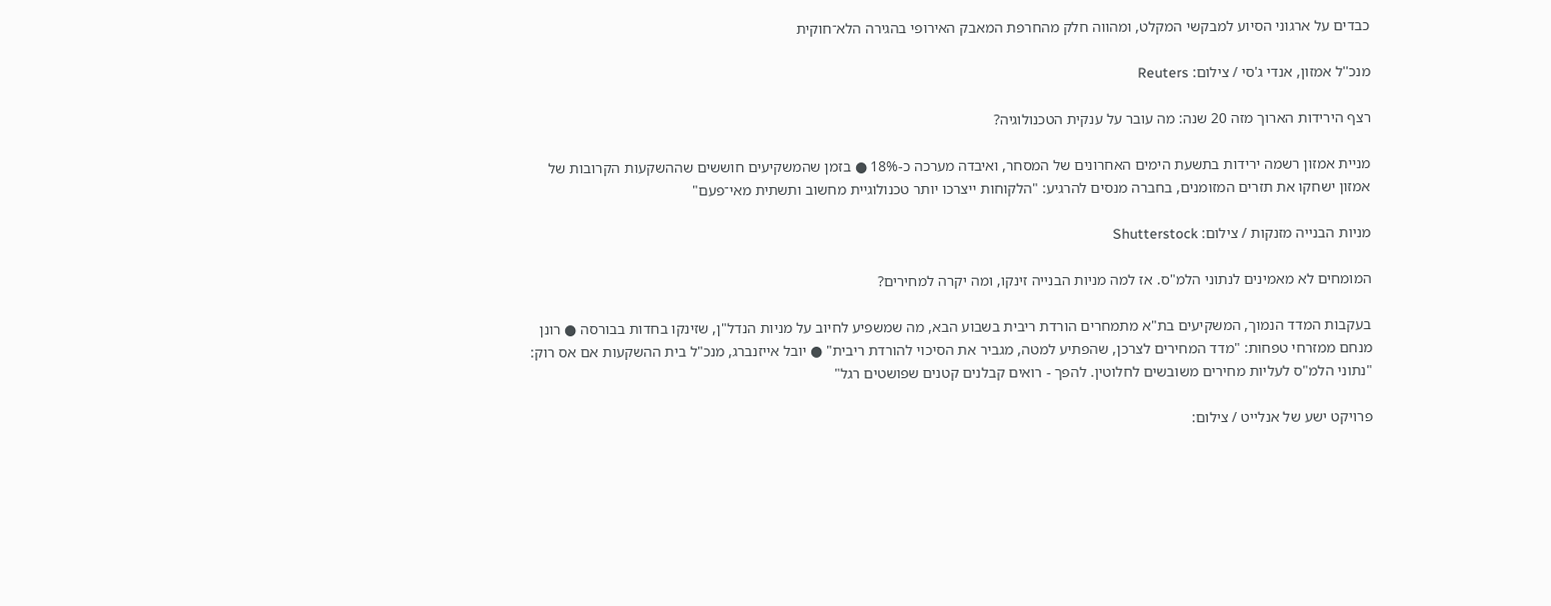כבדים על ארגוני הסיוע למבקשי המקלט, ומהווה חלק מהחרפת המאבק האירופי בהגירה הלא־חוקית

מנכ''ל אמזון, אנדי ג'סי / צילום: Reuters

רצף הירידות הארוך מזה 20 שנה: מה עובר על ענקית הטכנולוגיה?

מניית אמזון רשמה ירידות בתשעת הימים האחרונים של המסחר, ואיבדה מערכה כ-18% ● בזמן שהמשקיעים חוששים שההשקעות הקרובות של אמזון ישחקו את תזרים המזומנים, בחברה מנסים להרגיע: "הלקוחות ייצרכו יותר טכנולוגיית מחשוב ותשתית מאי־פעם"

מניות הבנייה מזנקות / צילום: Shutterstock

המומחים לא מאמינים לנתוני הלמ"ס. אז למה מניות הבנייה זינקו, ומה יקרה למחירים?

בעקבות המדד הנמוך, המשקיעים בת"א מתמחרים הורדת ריבית בשבוע הבא, מה שמשפיע לחיוב על מניות הנדל"ן, שזינקו בחדות בבורסה ● רונן מנחם ממזרחי טפחות: "מדד המחירים לצרכן, שהפתיע למטה, מגביר את הסיכוי להורדת ריבית" ● יובל אייזנברג, מנכ"ל בית ההשקעות אם אס רוק: "נתוני הלמ"ס לעליות מחירים משובשים לחלוטין. להפך - רואים קבלנים קטנים שפושטים רגל"

פרויקט ישע של אנלייט / צילום: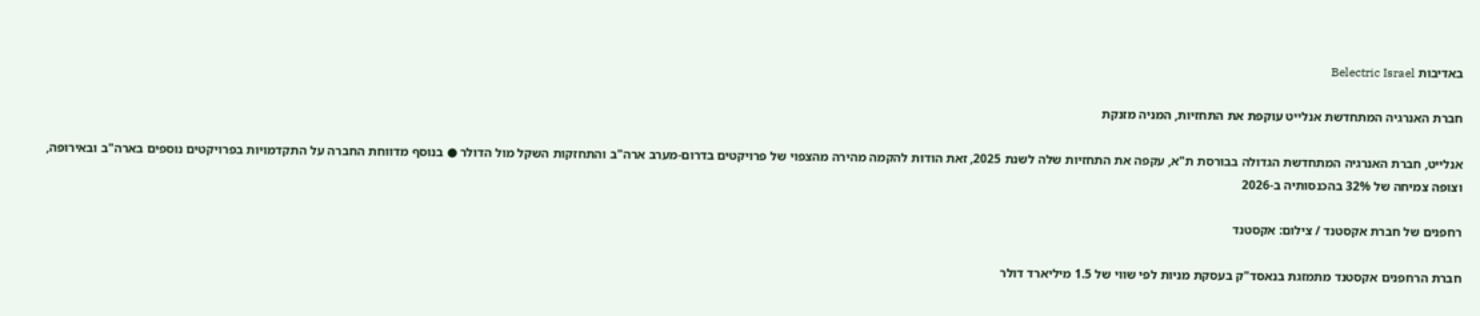באדיבות Belectric Israel

חברת האנרגיה המתחדשת אנלייט עוקפת את התחזיות, המניה מזנקת

אנלייט, חברת האנרגיה המתחדשת הגדולה בבורסת ת"א, עקפה את התחזיות שלה לשנת 2025, זאת הודות להקמה מהירה מהצפוי של פרויקטים בדרום-מערב ארה"ב והתחזקות השקל מול הדולר ● בנוסף מדווחת החברה על התקדמויות בפרויקטים נוספים בארה"ב ובאירופה, וצופה צמיחה של 32% בהכנסותיה ב-2026

רחפנים של חברת אקסטנד / צילום: אקסטנד

חברת הרחפנים אקסטנד מתמזגת בנאסד"ק בעסקת מניות לפי שווי של 1.5 מיליארד דולר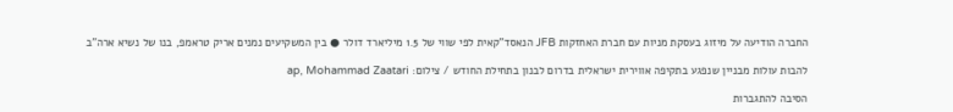החברה הודיעה על מיזוג בעסקת מניות עם חברת האחזקות JFB הנאסד"קאית לפי שווי של 1.5 מיליארד דולר ● בין המשקיעים נמנים אריק טראמפ, בנו של נשיא ארה"ב

להבות עולות מבניין שנפגע בתקיפה אווירית ישראלית בדרום לבנון בתחילת החודש / צילום: ap, Mohammad Zaatari

הסיבה להתגברות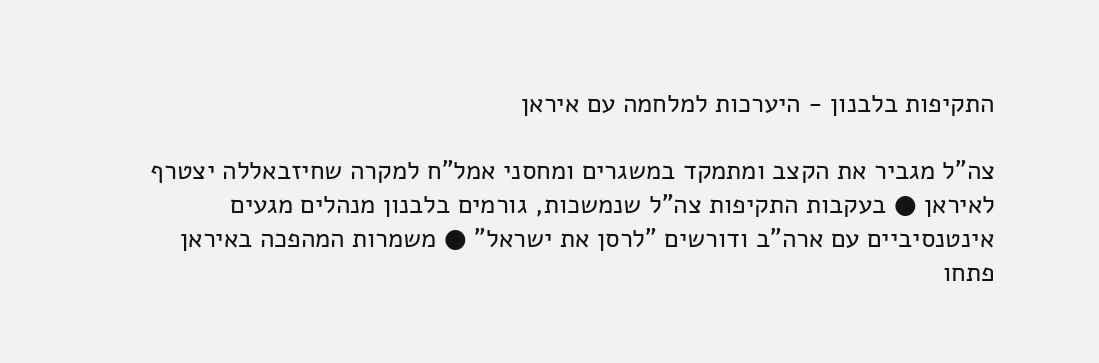התקיפות בלבנון - היערכות למלחמה עם איראן

צה"ל מגביר את הקצב ומתמקד במשגרים ומחסני אמל"ח למקרה שחיזבאללה יצטרף לאיראן ● בעקבות התקיפות צה"ל שנמשכות, גורמים בלבנון מנהלים מגעים אינטנסיביים עם ארה"ב ודורשים "לרסן את ישראל" ● משמרות המהפכה באיראן פתחו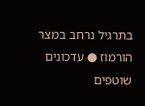בתרגיל נרחב במצר הורמוז ● עדכונים שוטפים